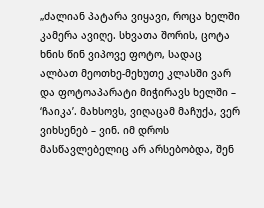„ძალიან პატარა ვიყავი, როცა ხელში კამერა ავიღე. სხვათა შორის, ცოტა ხნის წინ ვიპოვე ფოტო, სადაც ალბათ მეოთხე-მეხუთე კლასში ვარ და ფოტოაპარატი მიჭირავს ხელში – ‘ჩაიკა’. მახსოვს, ვიღაცამ მაჩუქა, ვერ ვიხსენებ – ვინ. იმ დროს მასწავლებელიც არ არსებობდა, შენ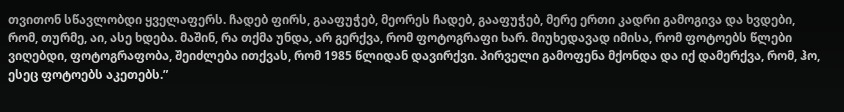თვითონ სწავლობდი ყველაფერს. ჩადებ ფირს, გააფუჭებ, მეორეს ჩადებ, გააფუჭებ, მერე ერთი კადრი გამოგივა და ხვდები, რომ, თურმე, აი, ასე ხდება. მაშინ, რა თქმა უნდა, არ გერქვა, რომ ფოტოგრაფი ხარ. მიუხედავად იმისა, რომ ფოტოებს წლები ვიღებდი, ფოტოგრაფობა, შეიძლება ითქვას, რომ 1985 წლიდან დავირქვი. პირველი გამოფენა მქონდა და იქ დამერქვა, რომ, ჰო, ესეც ფოტოებს აკეთებს.”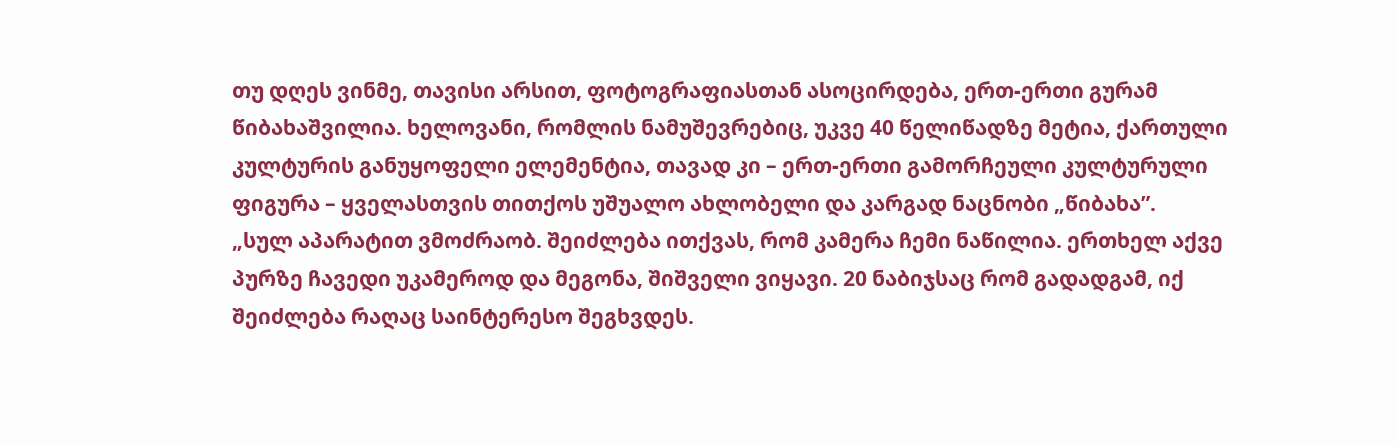თუ დღეს ვინმე, თავისი არსით, ფოტოგრაფიასთან ასოცირდება, ერთ-ერთი გურამ წიბახაშვილია. ხელოვანი, რომლის ნამუშევრებიც, უკვე 40 წელიწადზე მეტია, ქართული კულტურის განუყოფელი ელემენტია, თავად კი – ერთ-ერთი გამორჩეული კულტურული ფიგურა – ყველასთვის თითქოს უშუალო ახლობელი და კარგად ნაცნობი „წიბახა”.
„სულ აპარატით ვმოძრაობ. შეიძლება ითქვას, რომ კამერა ჩემი ნაწილია. ერთხელ აქვე პურზე ჩავედი უკამეროდ და მეგონა, შიშველი ვიყავი. 20 ნაბიჯსაც რომ გადადგამ, იქ შეიძლება რაღაც საინტერესო შეგხვდეს.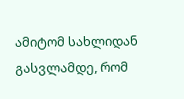ამიტომ სახლიდან გასვლამდე, რომ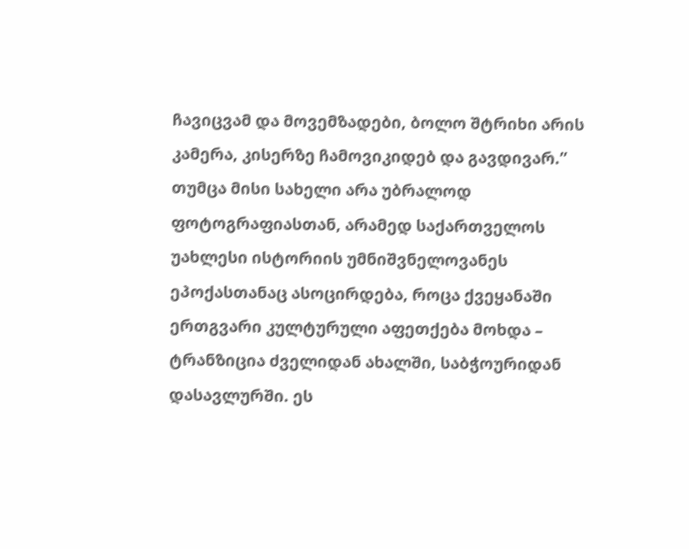ჩავიცვამ და მოვემზადები, ბოლო შტრიხი არის კამერა, კისერზე ჩამოვიკიდებ და გავდივარ.”
თუმცა მისი სახელი არა უბრალოდ ფოტოგრაფიასთან, არამედ საქართველოს უახლესი ისტორიის უმნიშვნელოვანეს ეპოქასთანაც ასოცირდება, როცა ქვეყანაში ერთგვარი კულტურული აფეთქება მოხდა – ტრანზიცია ძველიდან ახალში, საბჭოურიდან დასავლურში. ეს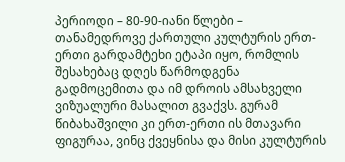პერიოდი – 80-90-იანი წლები – თანამედროვე ქართული კულტურის ერთ-ერთი გარდამტეხი ეტაპი იყო, რომლის შესახებაც დღეს წარმოდგენა გადმოცემითა და იმ დროის ამსახველი ვიზუალური მასალით გვაქვს. გურამ წიბახაშვილი კი ერთ-ერთი ის მთავარი ფიგურაა, ვინც ქვეყნისა და მისი კულტურის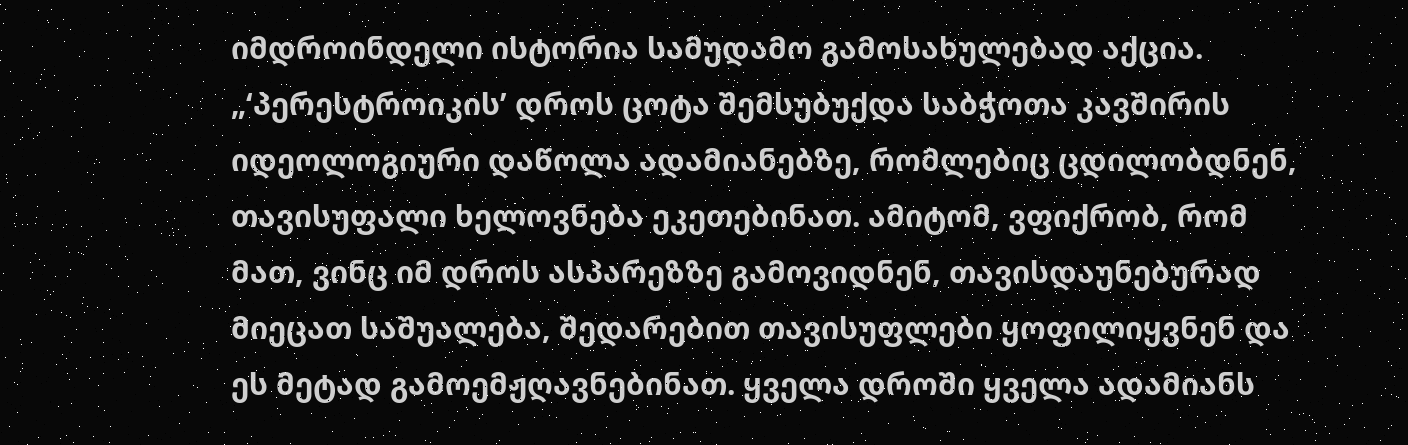იმდროინდელი ისტორია სამუდამო გამოსახულებად აქცია.
„‘პერესტროიკის’ დროს ცოტა შემსუბუქდა საბჭოთა კავშირის იდეოლოგიური დაწოლა ადამიანებზე, რომლებიც ცდილობდნენ, თავისუფალი ხელოვნება ეკეთებინათ. ამიტომ, ვფიქრობ, რომ მათ, ვინც იმ დროს ასპარეზზე გამოვიდნენ, თავისდაუნებურად მიეცათ საშუალება, შედარებით თავისუფლები ყოფილიყვნენ და ეს მეტად გამოემჟღავნებინათ. ყველა დროში ყველა ადამიანს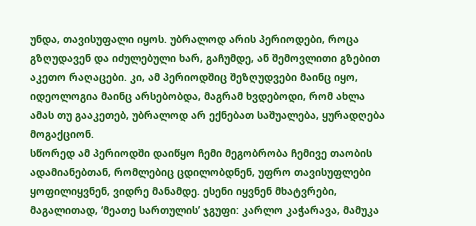უნდა, თავისუფალი იყოს. უბრალოდ არის პერიოდები, როცა გზღუდავენ და იძულებული ხარ, გაჩუმდე, ან შემოვლითი გზებით აკეთო რაღაცები. კი, ამ პერიოდშიც შეზღუდვები მაინც იყო, იდეოლოგია მაინც არსებობდა, მაგრამ ხვდებოდი, რომ ახლა ამას თუ გააკეთებ, უბრალოდ არ ექნებათ საშუალება, ყურადღება მოგაქციონ.
სწორედ ამ პერიოდში დაიწყო ჩემი მეგობრობა ჩემივე თაობის ადამიანებთან, რომლებიც ცდილობდნენ, უფრო თავისუფლები ყოფილიყვნენ, ვიდრე მანამდე. ესენი იყვნენ მხატვრები, მაგალითად, ‘მეათე სართულის’ ჯგუფი: კარლო კაჭარავა, მამუკა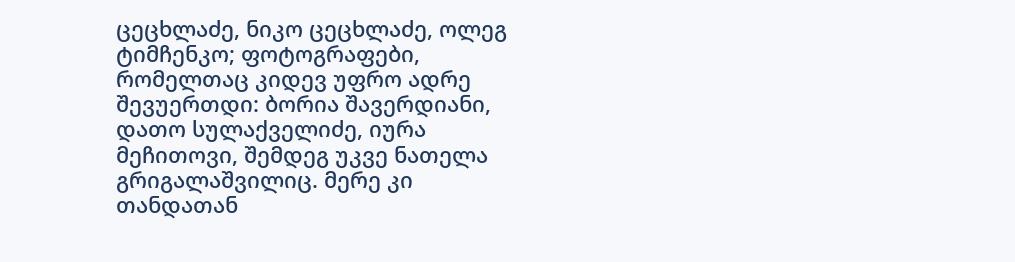ცეცხლაძე, ნიკო ცეცხლაძე, ოლეგ ტიმჩენკო; ფოტოგრაფები, რომელთაც კიდევ უფრო ადრე შევუერთდი: ბორია შავერდიანი, დათო სულაქველიძე, იურა მეჩითოვი, შემდეგ უკვე ნათელა გრიგალაშვილიც. მერე კი თანდათან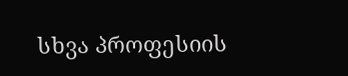სხვა პროფესიის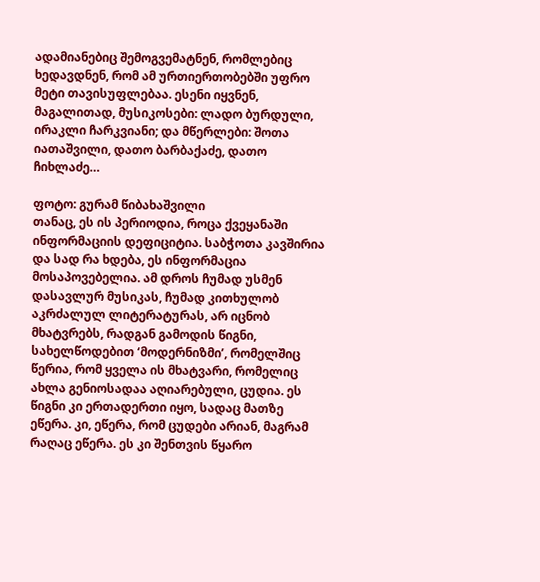ადამიანებიც შემოგვემატნენ, რომლებიც ხედავდნენ, რომ ამ ურთიერთობებში უფრო მეტი თავისუფლებაა. ესენი იყვნენ, მაგალითად, მუსიკოსები: ლადო ბურდული, ირაკლი ჩარკვიანი; და მწერლები: შოთა იათაშვილი, დათო ბარბაქაძე, დათო ჩიხლაძე…

ფოტო: გურამ წიბახაშვილი
თანაც, ეს ის პერიოდია, როცა ქვეყანაში ინფორმაციის დეფიციტია. საბჭოთა კავშირია და სად რა ხდება, ეს ინფორმაცია მოსაპოვებელია. ამ დროს ჩუმად უსმენ დასავლურ მუსიკას, ჩუმად კითხულობ აკრძალულ ლიტერატურას, არ იცნობ მხატვრებს, რადგან გამოდის წიგნი, სახელწოდებით ‘მოდერნიზმი’, რომელშიც წერია, რომ ყველა ის მხატვარი, რომელიც ახლა გენიოსადაა აღიარებული, ცუდია. ეს წიგნი კი ერთადერთი იყო, სადაც მათზე ეწერა. კი, ეწერა, რომ ცუდები არიან, მაგრამ რაღაც ეწერა. ეს კი შენთვის წყარო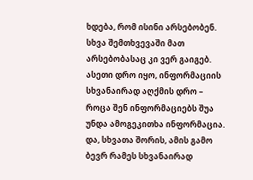ხდება, რომ ისინი არსებობენ. სხვა შემთხვევაში მათ არსებობასაც კი ვერ გაიგებ. ასეთი დრო იყო, ინფორმაციის სხვანაირად აღქმის დრო – როცა შენ ინფორმაციებს შუა უნდა ამოგეკითხა ინფორმაცია. და, სხვათა შორის, ამის გამო ბევრ რამეს სხვანაირად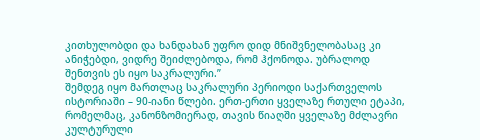კითხულობდი და ხანდახან უფრო დიდ მნიშვნელობასაც კი ანიჭებდი, ვიდრე შეიძლებოდა, რომ ჰქონოდა. უბრალოდ შენთვის ეს იყო საკრალური.”
შემდეგ იყო მართლაც საკრალური პერიოდი საქართველოს ისტორიაში – 90-იანი წლები. ერთ-ერთი ყველაზე რთული ეტაპი, რომელმაც, კანონზომიერად, თავის წიაღში ყველაზე მძლავრი კულტურული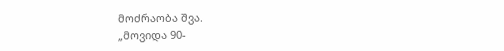მოძრაობა შვა.
„მოვიდა 90-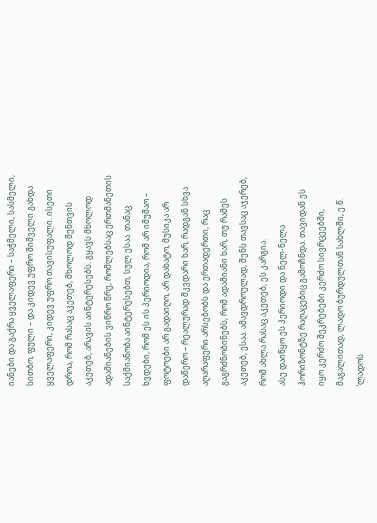იანები და გაქრა ყველაფერი – საჭმელი, სასმელი, სითბო, ფული – და კიდევ უფრო შიშველი გახდა ყველაფერი, კიდევ უფრო თავისუფალი. ისეთი დროა, რომ რასაც აკეთებ, მხოლოდ შენთვის აკეთებ, არავის აინტერესებს. გყავს მხოლოდ ადამიანების ვიწრო წრე, რომლებსაც ერთმანეთის საქმიანობა აინტერესებთ, სულ ესაა. თანაც ხვდები, რომ ეს ის პერიოდია, რომ არ იმუშაო – ფოტოები არ გადაიღო, არ დახატო, მუსიკა არ დაწერო – რეალურად მკვდარი ხარ, რადგან სხვა აღარაფერი არსებობს და ერთადერთი, რაც გაგრძნობინებს, რომ ადამიანი ხარ, თუ რამეს აკეთებ, ესაა. ამავდროულად, შენს თავსაც აჯერებ, რომ ახლა რასაც აკეთებ, ეს კარგია.
ასე დაიწყო ეს პერიოდი და ნელ-ნელა ჰორიზონტზე რაღაცებიც გამოჩნდა. თავიდან ეს იყო კერძო შეკრებები კერძო სივრცეებში, მაგალითად, ლადო ბურდულთან სახლში, ე.წ. ‘ლადოს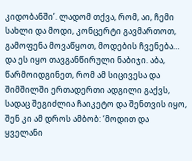კიდობანში’. ლადომ თქვა, რომ, აი, ჩემი სახლი და მოდი, კონცერტი გავმართოთ, გამოფენა მოვაწყოთ, მოდების ჩვენება… და ეს იყო თავგანწირული ნაბიჯი. აბა, წარმოიდგინეთ, რომ ამ სიცივესა და შიმშილში ერთადერთი ადგილი გაქვს, სადაც შეგიძლია ჩაიკეტო და შენთვის იყო, შენ კი ამ დროს ამბობ: ‘მოდით და ყველანი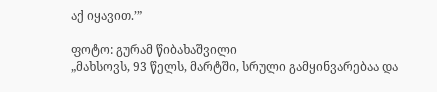აქ იყავით.’”

ფოტო: გურამ წიბახაშვილი
„მახსოვს, 93 წელს, მარტში, სრული გამყინვარებაა და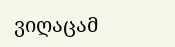ვიღაცამ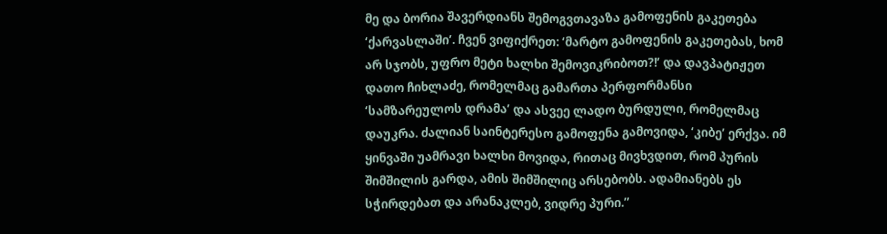მე და ბორია შავერდიანს შემოგვთავაზა გამოფენის გაკეთება ‘ქარვასლაში’. ჩვენ ვიფიქრეთ: ‘მარტო გამოფენის გაკეთებას, ხომ არ სჯობს, უფრო მეტი ხალხი შემოვიკრიბოთ?!’ და დავპატიჟეთ დათო ჩიხლაძე, რომელმაც გამართა პერფორმანსი ‘სამზარეულოს დრამა’ და ასვეე ლადო ბურდული, რომელმაც დაუკრა. ძალიან საინტერესო გამოფენა გამოვიდა, ‘კიბე’ ერქვა. იმ ყინვაში უამრავი ხალხი მოვიდა, რითაც მივხვდით, რომ პურის შიმშილის გარდა, ამის შიმშილიც არსებობს. ადამიანებს ეს სჭირდებათ და არანაკლებ, ვიდრე პური.”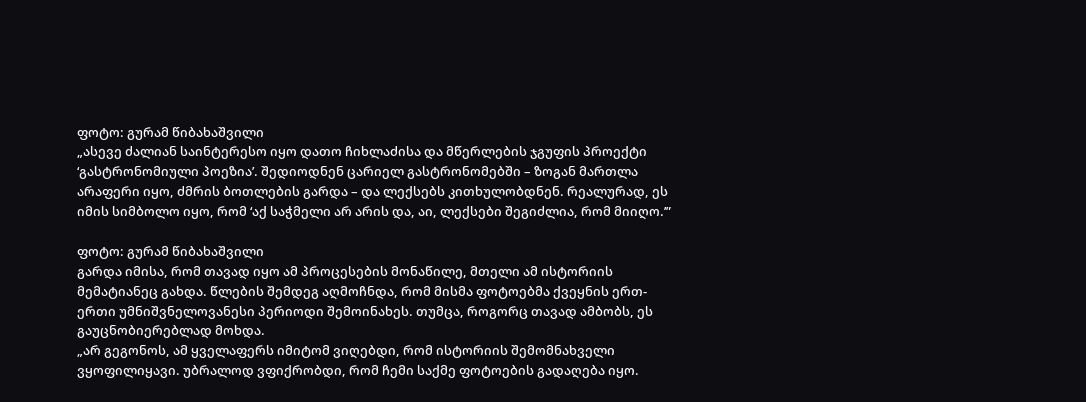ფოტო: გურამ წიბახაშვილი
„ასევე ძალიან საინტერესო იყო დათო ჩიხლაძისა და მწერლების ჯგუფის პროექტი ‘გასტრონომიული პოეზია’. შედიოდნენ ცარიელ გასტრონომებში – ზოგან მართლა არაფერი იყო, ძმრის ბოთლების გარდა – და ლექსებს კითხულობდნენ. რეალურად, ეს იმის სიმბოლო იყო, რომ ‘აქ საჭმელი არ არის და, აი, ლექსები შეგიძლია, რომ მიიღო.’”

ფოტო: გურამ წიბახაშვილი
გარდა იმისა, რომ თავად იყო ამ პროცესების მონაწილე, მთელი ამ ისტორიის მემატიანეც გახდა. წლების შემდეგ აღმოჩნდა, რომ მისმა ფოტოებმა ქვეყნის ერთ-ერთი უმნიშვნელოვანესი პერიოდი შემოინახეს. თუმცა, როგორც თავად ამბობს, ეს გაუცნობიერებლად მოხდა.
„არ გეგონოს, ამ ყველაფერს იმიტომ ვიღებდი, რომ ისტორიის შემომნახველი ვყოფილიყავი. უბრალოდ ვფიქრობდი, რომ ჩემი საქმე ფოტოების გადაღება იყო.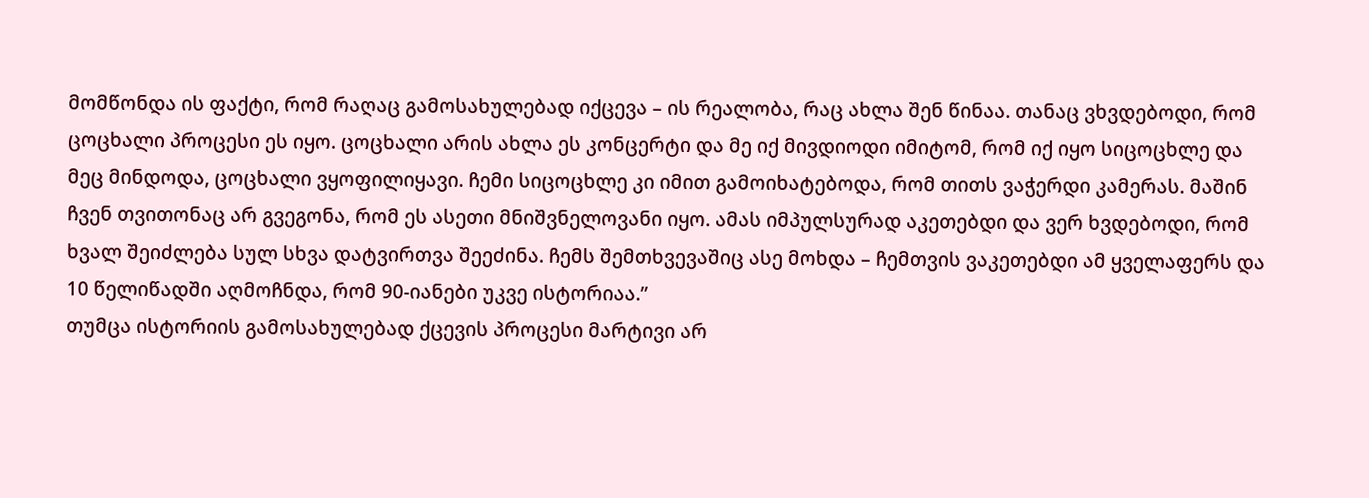მომწონდა ის ფაქტი, რომ რაღაც გამოსახულებად იქცევა – ის რეალობა, რაც ახლა შენ წინაა. თანაც ვხვდებოდი, რომ ცოცხალი პროცესი ეს იყო. ცოცხალი არის ახლა ეს კონცერტი და მე იქ მივდიოდი იმიტომ, რომ იქ იყო სიცოცხლე და მეც მინდოდა, ცოცხალი ვყოფილიყავი. ჩემი სიცოცხლე კი იმით გამოიხატებოდა, რომ თითს ვაჭერდი კამერას. მაშინ ჩვენ თვითონაც არ გვეგონა, რომ ეს ასეთი მნიშვნელოვანი იყო. ამას იმპულსურად აკეთებდი და ვერ ხვდებოდი, რომ ხვალ შეიძლება სულ სხვა დატვირთვა შეეძინა. ჩემს შემთხვევაშიც ასე მოხდა – ჩემთვის ვაკეთებდი ამ ყველაფერს და 10 წელიწადში აღმოჩნდა, რომ 90-იანები უკვე ისტორიაა.”
თუმცა ისტორიის გამოსახულებად ქცევის პროცესი მარტივი არ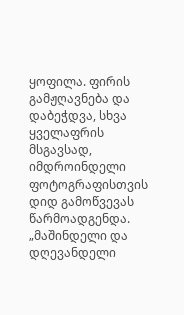ყოფილა. ფირის გამჟღავნება და დაბეჭდვა, სხვა ყველაფრის მსგავსად, იმდროინდელი ფოტოგრაფისთვის დიდ გამოწვევას წარმოადგენდა.
„მაშინდელი და დღევანდელი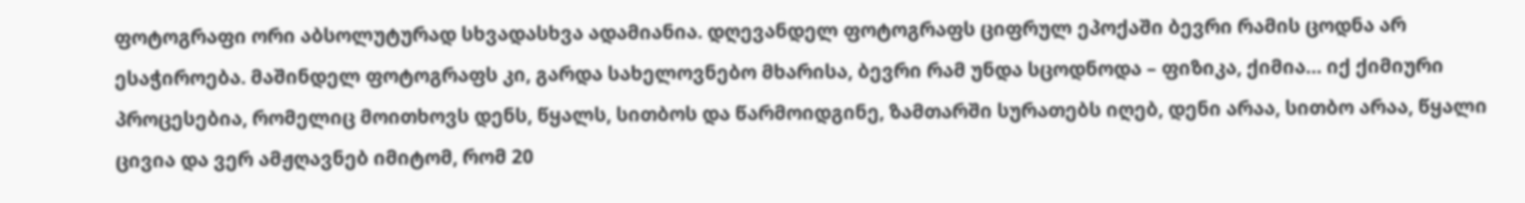ფოტოგრაფი ორი აბსოლუტურად სხვადასხვა ადამიანია. დღევანდელ ფოტოგრაფს ციფრულ ეპოქაში ბევრი რამის ცოდნა არ ესაჭიროება. მაშინდელ ფოტოგრაფს კი, გარდა სახელოვნებო მხარისა, ბევრი რამ უნდა სცოდნოდა – ფიზიკა, ქიმია… იქ ქიმიური პროცესებია, რომელიც მოითხოვს დენს, წყალს, სითბოს და წარმოიდგინე, ზამთარში სურათებს იღებ, დენი არაა, სითბო არაა, წყალი ცივია და ვერ ამჟღავნებ იმიტომ, რომ 20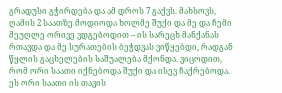გრადუსი გჭირდება და ამ დროს 7 გაქვს. მახსოვს, ღამის 2 საათზე მოდიოდა ხოლმე შუქი და მე და ჩემი მეუღლე ორივე ვდგებოდით – ის სარეცხ მანქანას რთავდა და მე სურათების ბეჭდვას ვიწყებდი, რადგან წყლის გაცხელების საშუალება მქონდა. ვიცოდით, რომ ორი საათი იქნებოდა შუქი და ისევ ჩაქრებოდა. ეს ორი საათი ის თავის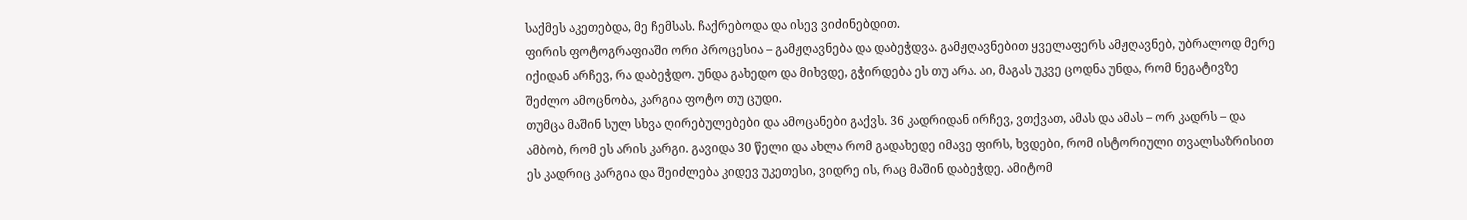საქმეს აკეთებდა, მე ჩემსას. ჩაქრებოდა და ისევ ვიძინებდით.
ფირის ფოტოგრაფიაში ორი პროცესია – გამჟღავნება და დაბეჭდვა. გამჟღავნებით ყველაფერს ამჟღავნებ, უბრალოდ მერე იქიდან არჩევ, რა დაბეჭდო. უნდა გახედო და მიხვდე, გჭირდება ეს თუ არა. აი, მაგას უკვე ცოდნა უნდა, რომ ნეგატივზე შეძლო ამოცნობა, კარგია ფოტო თუ ცუდი.
თუმცა მაშინ სულ სხვა ღირებულებები და ამოცანები გაქვს. 36 კადრიდან ირჩევ, ვთქვათ, ამას და ამას – ორ კადრს – და ამბობ, რომ ეს არის კარგი. გავიდა 30 წელი და ახლა რომ გადახედე იმავე ფირს, ხვდები, რომ ისტორიული თვალსაზრისით ეს კადრიც კარგია და შეიძლება კიდევ უკეთესი, ვიდრე ის, რაც მაშინ დაბეჭდე. ამიტომ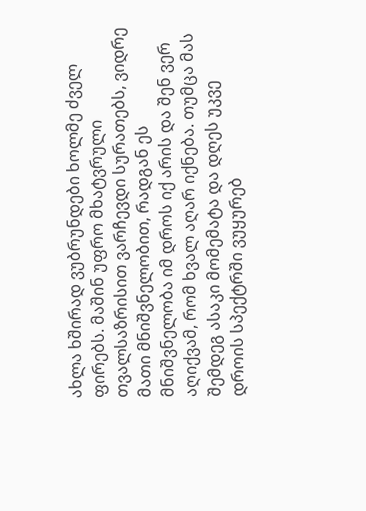ახლა ხშირად ვუბრუნდები ხოლმე ძველ ფირებს. მაშინ უფრო მხატვრული თვალსაზრისით ვარჩევდი სურათებს, ვიდრე მათი მნიშვნელობით, რადგან ეს მნიშვნელობა იმ დროს იქ არის და შენ ვერ აღიქვამ, რომ ხვალ აღარ იქნება. თუმცა მას შემდეგ ასაკი მომემატა და დღეს უკვე დროის სპექტრში ვუყურებ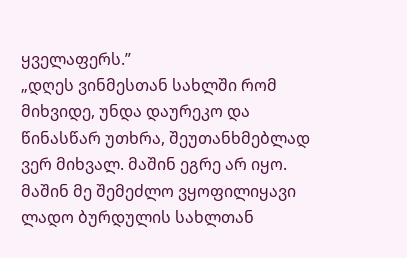ყველაფერს.”
„დღეს ვინმესთან სახლში რომ მიხვიდე, უნდა დაურეკო და წინასწარ უთხრა, შეუთანხმებლად ვერ მიხვალ. მაშინ ეგრე არ იყო. მაშინ მე შემეძლო ვყოფილიყავი ლადო ბურდულის სახლთან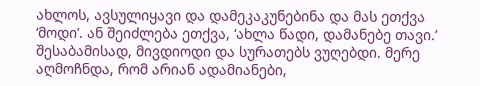ახლოს, ავსულიყავი და დამეკაკუნებინა და მას ეთქვა ‘მოდი’. ან შეიძლება ეთქვა, ‘ახლა წადი, დამანებე თავი.’ შესაბამისად, მივდიოდი და სურათებს ვუღებდი. მერე აღმოჩნდა, რომ არიან ადამიანები,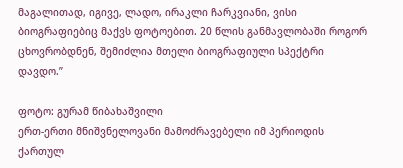მაგალითად, იგივე, ლადო, ირაკლი ჩარკვიანი, ვისი ბიოგრაფიებიც მაქვს ფოტოებით. 20 წლის განმავლობაში როგორ ცხოვრობდნენ, შემიძლია მთელი ბიოგრაფიული სპექტრი დავდო.”

ფოტო: გურამ წიბახაშვილი
ერთ-ერთი მნიშვნელოვანი მამოძრავებელი იმ პერიოდის ქართულ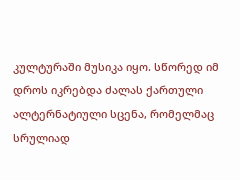კულტურაში მუსიკა იყო. სწორედ იმ დროს იკრებდა ძალას ქართული ალტერნატიული სცენა, რომელმაც სრულიად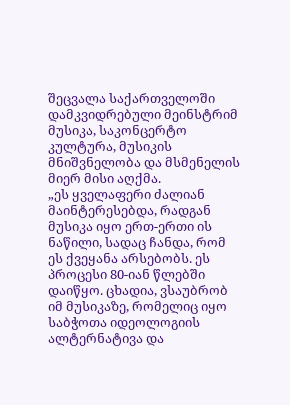შეცვალა საქართველოში დამკვიდრებული მეინსტრიმ მუსიკა, საკონცერტო კულტურა, მუსიკის მნიშვნელობა და მსმენელის მიერ მისი აღქმა.
„ეს ყველაფერი ძალიან მაინტერესებდა, რადგან მუსიკა იყო ერთ-ერთი ის ნაწილი, სადაც ჩანდა, რომ ეს ქვეყანა არსებობს. ეს პროცესი 80-იან წლებში დაიწყო. ცხადია, ვსაუბრობ იმ მუსიკაზე, რომელიც იყო საბჭოთა იდეოლოგიის ალტერნატივა და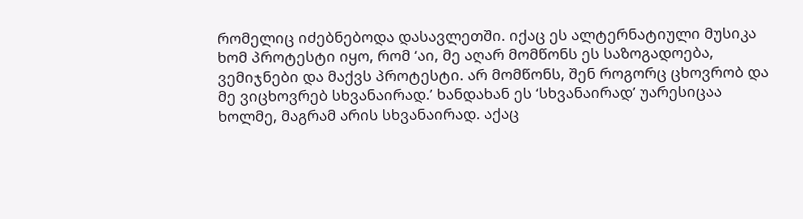რომელიც იძებნებოდა დასავლეთში. იქაც ეს ალტერნატიული მუსიკა ხომ პროტესტი იყო, რომ ‘აი, მე აღარ მომწონს ეს საზოგადოება, ვემიჯნები და მაქვს პროტესტი. არ მომწონს, შენ როგორც ცხოვრობ და მე ვიცხოვრებ სხვანაირად.’ ხანდახან ეს ‘სხვანაირად’ უარესიცაა ხოლმე, მაგრამ არის სხვანაირად. აქაც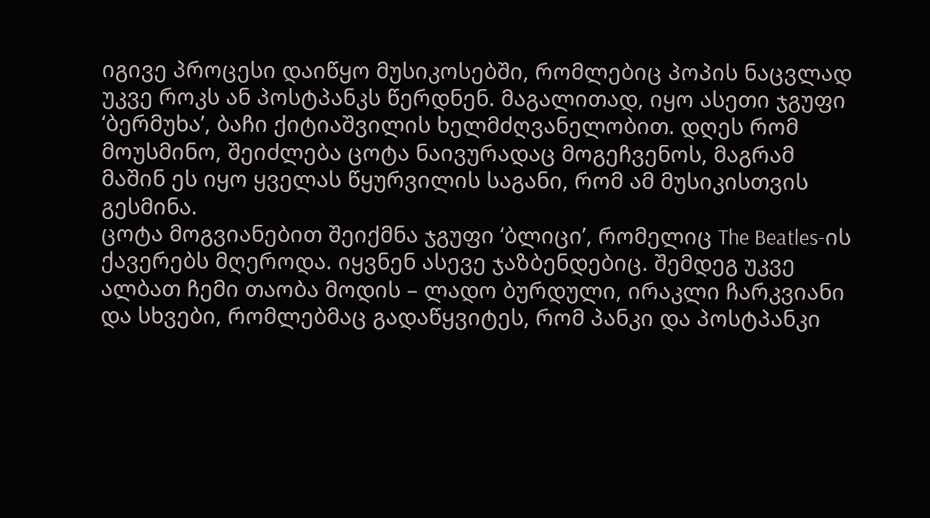იგივე პროცესი დაიწყო მუსიკოსებში, რომლებიც პოპის ნაცვლად უკვე როკს ან პოსტპანკს წერდნენ. მაგალითად, იყო ასეთი ჯგუფი ‘ბერმუხა’, ბაჩი ქიტიაშვილის ხელმძღვანელობით. დღეს რომ მოუსმინო, შეიძლება ცოტა ნაივურადაც მოგეჩვენოს, მაგრამ მაშინ ეს იყო ყველას წყურვილის საგანი, რომ ამ მუსიკისთვის გესმინა.
ცოტა მოგვიანებით შეიქმნა ჯგუფი ‘ბლიცი’, რომელიც The Beatles-ის ქავერებს მღეროდა. იყვნენ ასევე ჯაზბენდებიც. შემდეგ უკვე ალბათ ჩემი თაობა მოდის – ლადო ბურდული, ირაკლი ჩარკვიანი და სხვები, რომლებმაც გადაწყვიტეს, რომ პანკი და პოსტპანკი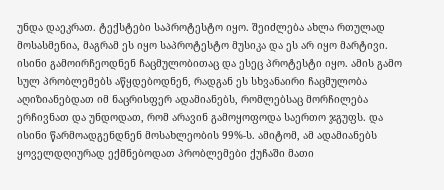უნდა დაეკრათ. ტექსტები საპროტესტო იყო. შეიძლება ახლა რთულად მოსასმენია, მაგრამ ეს იყო საპროტესტო მუსიკა და ეს არ იყო მარტივი. ისინი გამოირჩეოდნენ ჩაცმულობითაც და ესეც პროტესტი იყო. ამის გამო სულ პრობლემებს აწყდებოდნენ, რადგან ეს სხვანაირი ჩაცმულობა აღიზიანებდათ იმ ნაცრისფერ ადამიანებს, რომლებსაც მორჩილება ერჩივნათ და უნდოდათ, რომ არავინ გამოყოფოდა საერთო ჯგუფს. და ისინი წარმოადგენდნენ მოსახლეობის 99%-ს. ამიტომ, ამ ადამიანებს ყოველდღიურად ექმნებოდათ პრობლემები ქუჩაში მათი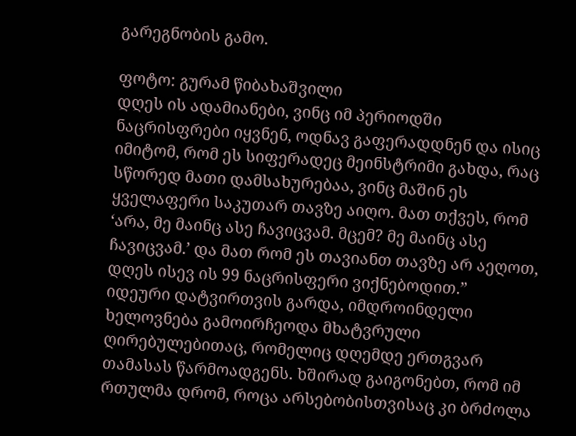გარეგნობის გამო.

ფოტო: გურამ წიბახაშვილი
დღეს ის ადამიანები, ვინც იმ პერიოდში ნაცრისფრები იყვნენ, ოდნავ გაფერადდნენ და ისიც იმიტომ, რომ ეს სიფერადეც მეინსტრიმი გახდა, რაც სწორედ მათი დამსახურებაა, ვინც მაშინ ეს ყველაფერი საკუთარ თავზე აიღო. მათ თქვეს, რომ ‘არა, მე მაინც ასე ჩავიცვამ. მცემ? მე მაინც ასე ჩავიცვამ.’ და მათ რომ ეს თავიანთ თავზე არ აეღოთ, დღეს ისევ ის 99 ნაცრისფერი ვიქნებოდით.”
იდეური დატვირთვის გარდა, იმდროინდელი ხელოვნება გამოირჩეოდა მხატვრული ღირებულებითაც, რომელიც დღემდე ერთგვარ თამასას წარმოადგენს. ხშირად გაიგონებთ, რომ იმ რთულმა დრომ, როცა არსებობისთვისაც კი ბრძოლა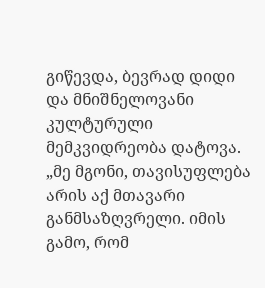გიწევდა, ბევრად დიდი და მნიშნელოვანი კულტურული მემკვიდრეობა დატოვა.
„მე მგონი, თავისუფლება არის აქ მთავარი განმსაზღვრელი. იმის გამო, რომ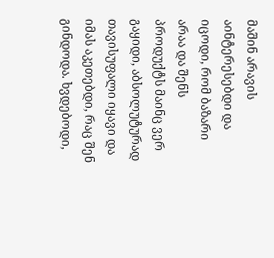მაშინ არავის აინტერესებდი და იცოდი, რომ ბაზარი არაა და შენს პროდუქტს მაინც ვერ გაყიდი, აბსოლუტურად თავისუფალი იყავი და იმას აკეთებდი, რაც შენ გინდოდა. ხვდებოდი,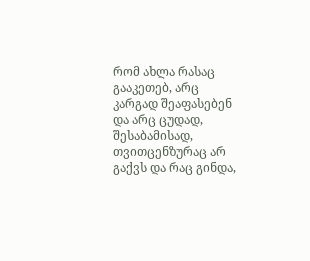რომ ახლა რასაც გააკეთებ, არც კარგად შეაფასებენ და არც ცუდად, შესაბამისად, თვითცენზურაც არ გაქვს და რაც გინდა,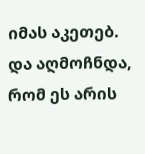იმას აკეთებ. და აღმოჩნდა, რომ ეს არის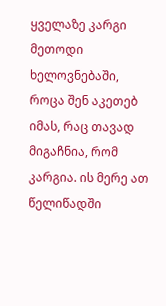ყველაზე კარგი მეთოდი ხელოვნებაში, როცა შენ აკეთებ იმას, რაც თავად მიგაჩნია, რომ კარგია. ის მერე ათ წელიწადში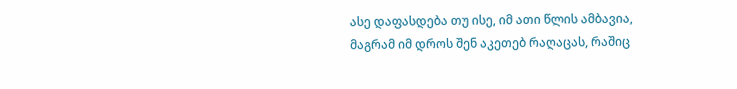ასე დაფასდება თუ ისე, იმ ათი წლის ამბავია, მაგრამ იმ დროს შენ აკეთებ რაღაცას, რაშიც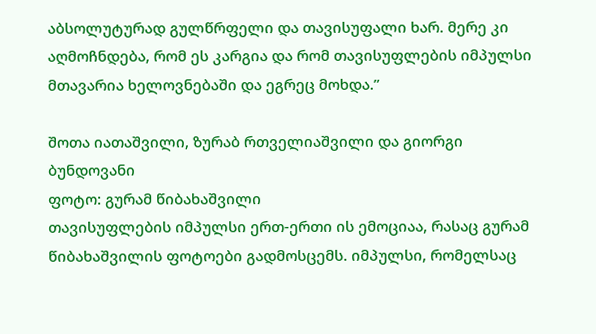აბსოლუტურად გულწრფელი და თავისუფალი ხარ. მერე კი აღმოჩნდება, რომ ეს კარგია და რომ თავისუფლების იმპულსი მთავარია ხელოვნებაში და ეგრეც მოხდა.”

შოთა იათაშვილი, ზურაბ რთველიაშვილი და გიორგი ბუნდოვანი
ფოტო: გურამ წიბახაშვილი
თავისუფლების იმპულსი ერთ-ერთი ის ემოციაა, რასაც გურამ წიბახაშვილის ფოტოები გადმოსცემს. იმპულსი, რომელსაც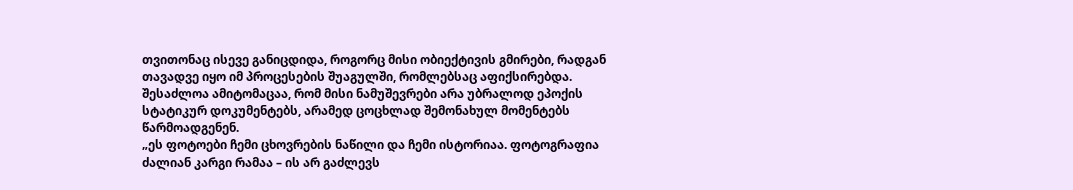თვითონაც ისევე განიცდიდა, როგორც მისი ობიექტივის გმირები, რადგან თავადვე იყო იმ პროცესების შუაგულში, რომლებსაც აფიქსირებდა. შესაძლოა ამიტომაცაა, რომ მისი ნამუშევრები არა უბრალოდ ეპოქის სტატიკურ დოკუმენტებს, არამედ ცოცხლად შემონახულ მომენტებს წარმოადგენენ.
„ეს ფოტოები ჩემი ცხოვრების ნაწილი და ჩემი ისტორიაა. ფოტოგრაფია ძალიან კარგი რამაა – ის არ გაძლევს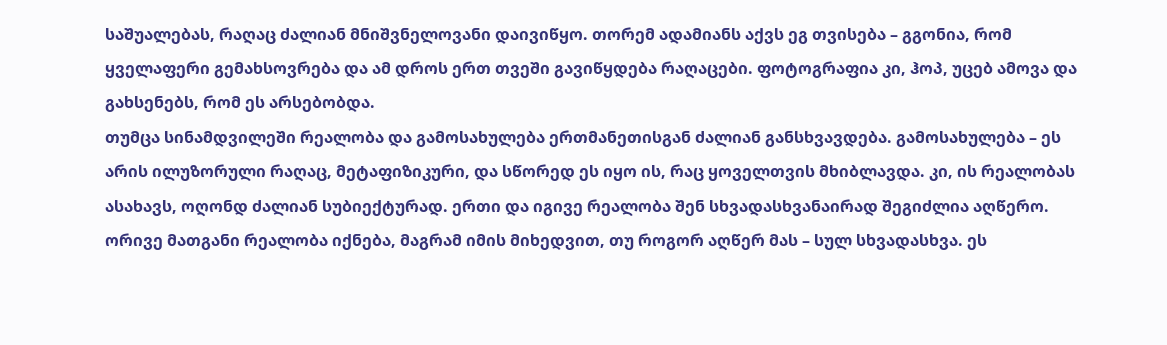საშუალებას, რაღაც ძალიან მნიშვნელოვანი დაივიწყო. თორემ ადამიანს აქვს ეგ თვისება – გგონია, რომ ყველაფერი გემახსოვრება და ამ დროს ერთ თვეში გავიწყდება რაღაცები. ფოტოგრაფია კი, ჰოპ, უცებ ამოვა და გახსენებს, რომ ეს არსებობდა.
თუმცა სინამდვილეში რეალობა და გამოსახულება ერთმანეთისგან ძალიან განსხვავდება. გამოსახულება – ეს არის ილუზორული რაღაც, მეტაფიზიკური, და სწორედ ეს იყო ის, რაც ყოველთვის მხიბლავდა. კი, ის რეალობას ასახავს, ოღონდ ძალიან სუბიექტურად. ერთი და იგივე რეალობა შენ სხვადასხვანაირად შეგიძლია აღწერო. ორივე მათგანი რეალობა იქნება, მაგრამ იმის მიხედვით, თუ როგორ აღწერ მას – სულ სხვადასხვა. ეს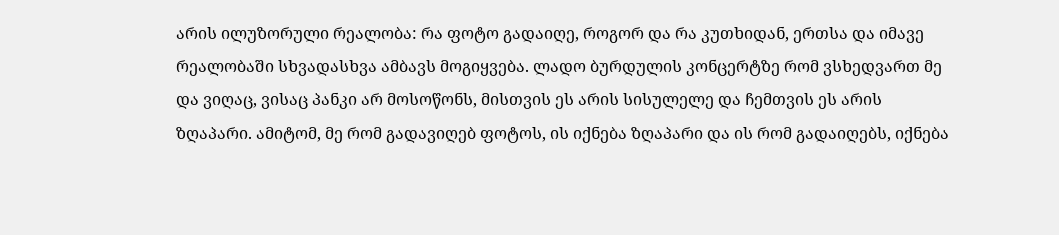არის ილუზორული რეალობა: რა ფოტო გადაიღე, როგორ და რა კუთხიდან, ერთსა და იმავე რეალობაში სხვადასხვა ამბავს მოგიყვება. ლადო ბურდულის კონცერტზე რომ ვსხედვართ მე და ვიღაც, ვისაც პანკი არ მოსოწონს, მისთვის ეს არის სისულელე და ჩემთვის ეს არის ზღაპარი. ამიტომ, მე რომ გადავიღებ ფოტოს, ის იქნება ზღაპარი და ის რომ გადაიღებს, იქნება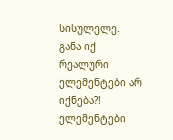სისულელე. განა იქ რეალური ელემენტები არ იქნება?! ელემენტები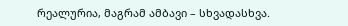რეალურია, მაგრამ ამბავი – სხვადასხვა.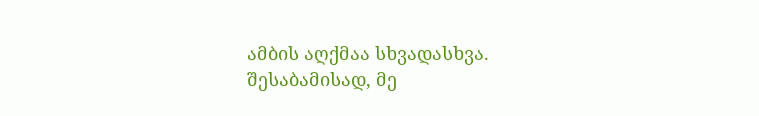ამბის აღქმაა სხვადასხვა. შესაბამისად, მე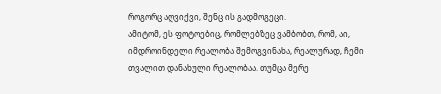როგორც აღვიქვი, შენც ის გადმოგეცი.
ამიტომ, ეს ფოტოებიც, რომლებზეც ვამბობთ, რომ, აი, იმდროინდელი რეალობა შემოგვინახა, რეალურად, ჩემი თვალით დანახული რეალობაა. თუმცა მერე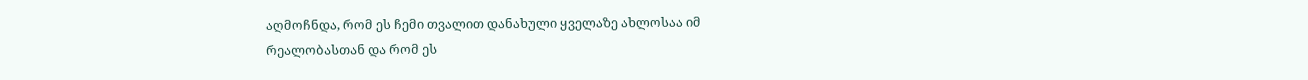აღმოჩნდა, რომ ეს ჩემი თვალით დანახული ყველაზე ახლოსაა იმ რეალობასთან და რომ ეს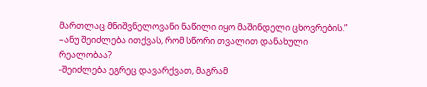მართლაც მნიშვნელოვანი ნაწილი იყო მაშინდელი ცხოვრების.”
–ანუ შეიძლება ითქვას, რომ სწორი თვალით დანახული რეალობაა?
-შეიძლება ეგრეც დავარქვათ, მაგრამ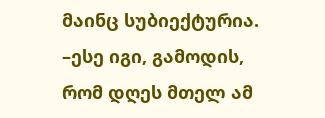მაინც სუბიექტურია.
–ესე იგი, გამოდის, რომ დღეს მთელ ამ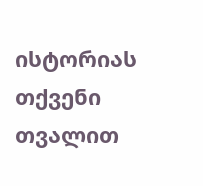ისტორიას თქვენი თვალით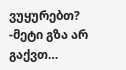ვუყურებთ?
-მეტი გზა არ გაქვთ…